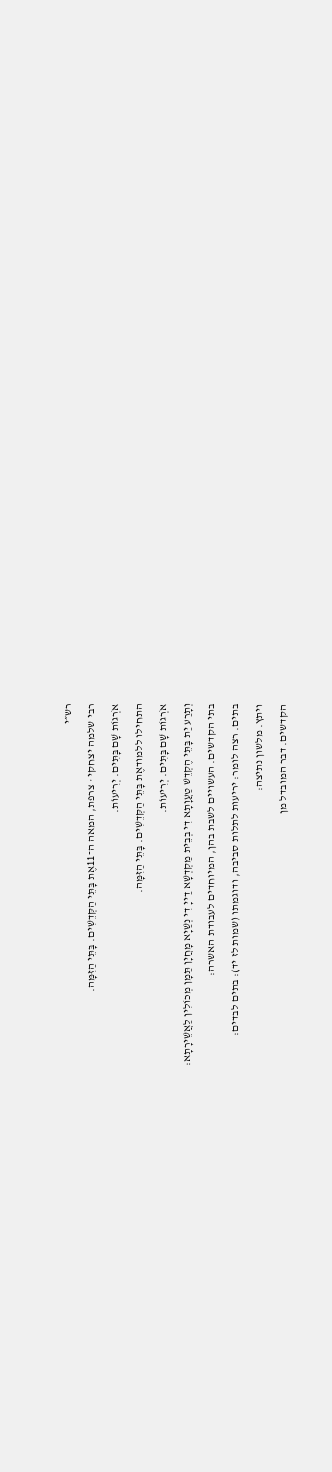רש״י
רבי שלמה יצחקי · צרפת, המאה ה־11אֶת בָּתֵּי הַקְּדֵשִׁים. בָּתֵּי הַזִּמָּה.
אֹרְגוֹת שָׁם בָּתִּים. יְרִיעוֹת.
התחילו ללמודאֶת בָּתֵּי הַקְּדֵשִׁים. בָּתֵּי הַזִּמָּה.
אֹרְגוֹת שָׁם בָּתִּים. יְרִיעוֹת.
וְתָרַע יַת בָּתֵּי הֶקְדֵשׁ טַעֲוָתָא דִי בְבֵית מַקְדְשָׁא דַייָ דִי נְשַׁיָא מָחֲיָן תַּמָן מְכוֹלִין לַאֲשֵׁירָתָא:
בתי הקדשים. העשויים לשבת בהן, המיוחדים לעבודת האשרה:
בתים. רצה לומר: יריעות לתלות סביבה, ודוגמתו (שמות לז יד): בתים לבדים:
ויתץ. מלשון נתיצה:
הקדשים. דבר המובדל מן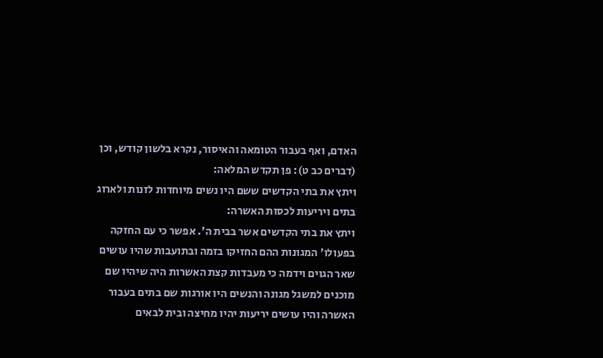האדם, ואף בעבור הטומאה והאיסור, נקרא בלשון קודש, וכן (דברים כב ט): פן תקדש המלאה:
ויתץ את בתי הקדשים ששם היו נשים מיוחדות לזנות ולארוג בתים ויריעות לכסות האשרה:
ויתץ את בתי הקדשים אשר בבית ה'. אפשר כי עם החזקה בפעולו' המגונות ההם החזיקו בזמה ובתועבות שהיו עושים שאר הגוים וידמה כי מעבדות קצת האשרות היה שיהיו שם מוכנים למשגל מגונה והנשים היו אורגות שם בתים בעבור האשרה והיו עושים יריעות יהיו מחיצה ובית לבאים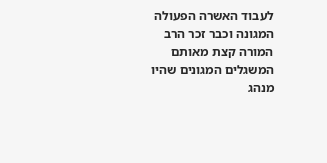לעבוד האשרה הפעולה המגונה וכבר זכר הרב המורה קצת מאותם המשגלים המגונים שהיו מנהג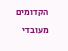הקדומים מעובדי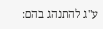ע"ג להתנהג בהם: